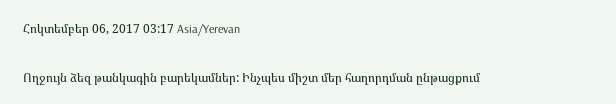Հոկտեմբեր 06, 2017 03:17 Asia/Yerevan

Ողջույն ձեզ թանկագին բարեկամներ: Ինչպես միշտ մեր հաղորդման ընթացքում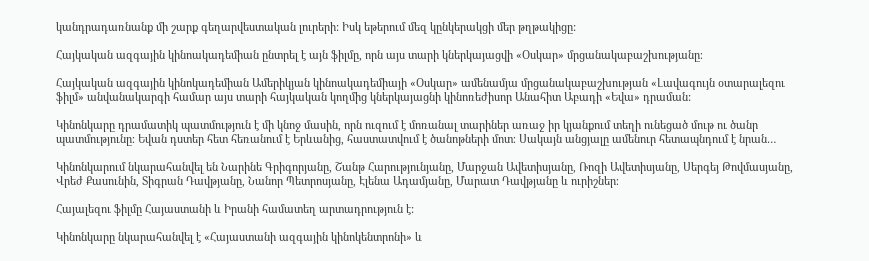կանդրադառնանք մի շարք գեղարվեստական լուրերի: Իսկ եթերում մեզ կընկերակցի մեր թղթակիցը:

Հայկական ազգային կինոակադեմիան ընտրել է այն ֆիլմը, որն այս տարի կներկայացվի «Օսկար» մրցանակաբաշխությանը։

Հայկական ազգային կինոկադեմիան Ամերիկյան կինոակադեմիայի «Օսկար» ամենամյա մրցանակաբաշխության «Լավագույն օտարալեզու ֆիլմ» անվանակարգի համար այս տարի հայկական կողմից կներկայացնի կինոռեժիսոր Անահիտ Աբադի «Եվա» դրաման:

Կինոնկարը դրամատիկ պատմություն է մի կնոջ մասին, որն ուզում է մոռանալ տարիներ առաջ իր կյանքում տեղի ունեցած մութ ու ծանր պատմությունը։ Եվան դստեր հետ հեռանում է Երևանից, հաստատվում է ծանոթների մոտ։ Սակայն անցյալը ամենուր հետապնդում է նրան…

Կինոնկարում նկարահանվել են Նարինե Գրիգորյանը, Շանթ Հարությունյանը, Մարջան Ավետիսյանը, Ռոզի Ավետիսյանը, Սերգեյ Թովմասյանը, Վրեժ Քասունին, Տիգրան Դավթյանը, Նանոր Պետրոսյանը, Էլենա Ադամյանը, Մարատ Դավթյանը և ուրիշներ։

Հայալեզու ֆիլմը Հայաստանի և Իրանի համատեղ արտադրություն է:

Կինոնկարը նկարահանվել է «Հայաստանի ազգային կինոկենտրոնի» և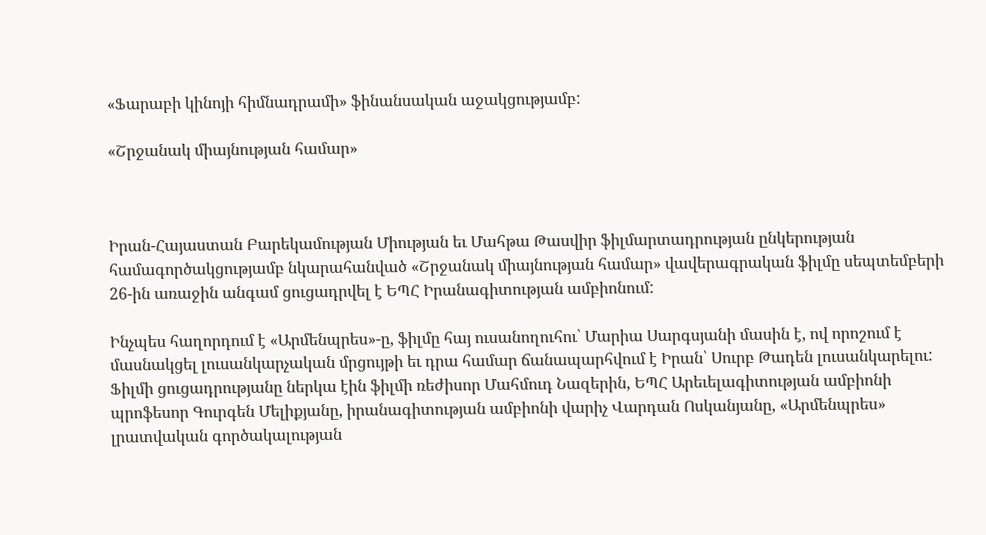«Ֆարաբի կինոյի հիմնադրամի» ֆինանսական աջակցությամբ:

«Շրջանակ միայնության համար»



Իրան-Հայաստան Բարեկամության Միության եւ Մահթա Թասվիր ֆիլմարտադրության ընկերության համագործակցությամբ նկարահանված «Շրջանակ միայնության համար» վավերագրական ֆիլմը սեպտեմբերի 26-ին առաջին անգամ ցուցադրվել է ԵՊՀ Իրանագիտության ամբիոնում:

Ինչպես հաղորդում է «Արմենպրես»-ը, ֆիլմը հայ ուսանողուհու՝ Մարիա Սարգսյանի մասին է, ով որոշում է մասնակցել լուսանկարչական մրցույթի եւ դրա համար ճանապարհվում է Իրան՝ Սուրբ Թադեն լուսանկարելու: Ֆիլմի ցուցադրությանը ներկա էին ֆիլմի ռեժիսոր Մահմուդ Նազերին, ԵՊՀ Արեւելագիտության ամբիոնի պրոֆեսոր Գուրգեն Մելիքյանը, իրանագիտության ամբիոնի վարիչ Վարդան Ոսկանյանը, «Արմենպրես» լրատվական գործակալության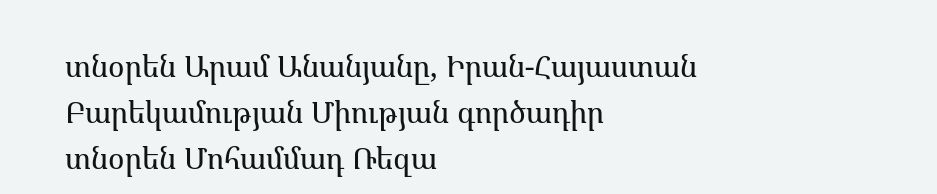տնօրեն Արամ Անանյանը, Իրան-Հայաստան Բարեկամության Միության գործադիր տնօրեն Մոհամմադ Ռեզա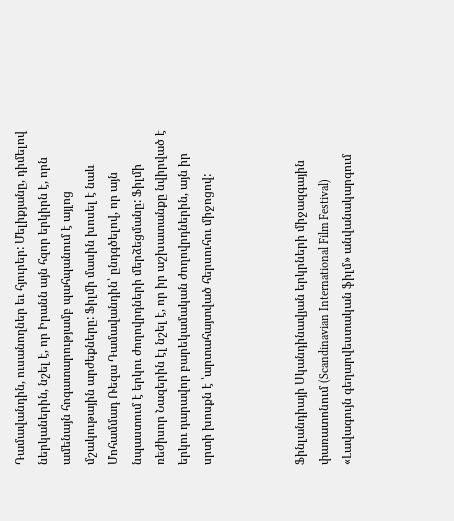Դամավանդին, ուսանողներ եւ հյուրեր: Մելիքյանը, դիմելով ներկաներին, նշել է, որ Իրանն այն հզոր երկիրն է, որն ամենայն հոգատարությամբ պահպանում է այլոց մշակութային արժեքները: Ֆիլմի մասին խոսել է նաև Մոհամմադ Ռեզա Դամավանդին՝ ընդգծելով, որ այն նպաստում է երկու ժողովրդների մերձեցմանը: Ֆիլմի ռեժիսոր Նազերին էլ նշել է, որ իր աշխատանքը նվիրված է երկու դարավոր բարեկամական ժողովրդներին, այն իր սրտի խոսքն է ՝արտահայտված հերսուհու միջոցով:



Ֆինլանդիայի Սկանդինավյան երկրների միջազգային փառատոնում (Scandinavian International Film Festival) «Լավագույն գեղարվեստական ֆիլմ» անվանակարգում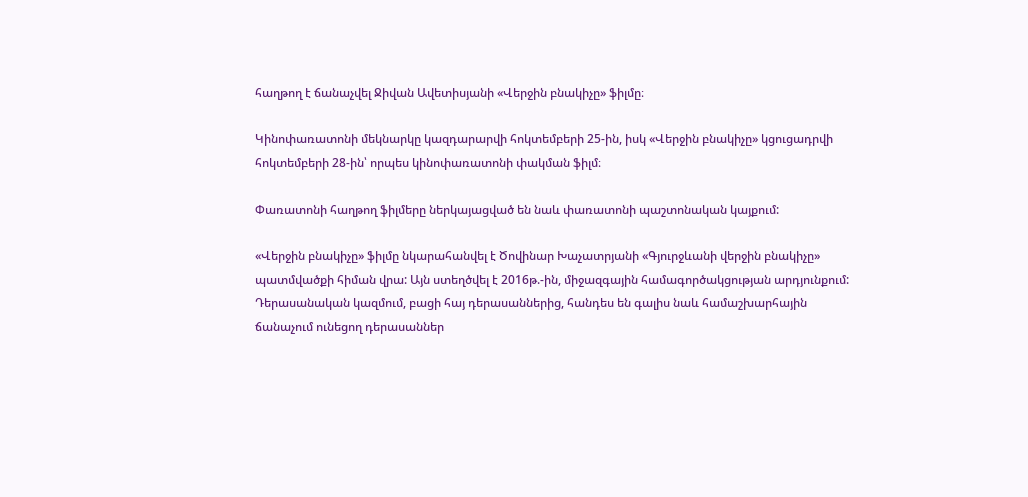հաղթող է ճանաչվել Ջիվան Ավետիսյանի «Վերջին բնակիչը» ֆիլմը։

Կինոփառատոնի մեկնարկը կազդարարվի հոկտեմբերի 25-ին, իսկ «Վերջին բնակիչը» կցուցադրվի հոկտեմբերի 28-ին՝ որպես կինոփառատոնի փակման ֆիլմ։

Փառատոնի հաղթող ֆիլմերը ներկայացված են նաև փառատոնի պաշտոնական կայքում:

«Վերջին բնակիչը» ֆիլմը նկարահանվել է Ծովինար Խաչատրյանի «Գյուրջևանի վերջին բնակիչը» պատմվածքի հիման վրա: Այն ստեղծվել է 2016թ.-ին, միջազգային համագործակցության արդյունքում:  Դերասանական կազմում, բացի հայ դերասաններից, հանդես են գալիս նաև համաշխարհային ճանաչում ունեցող դերասաններ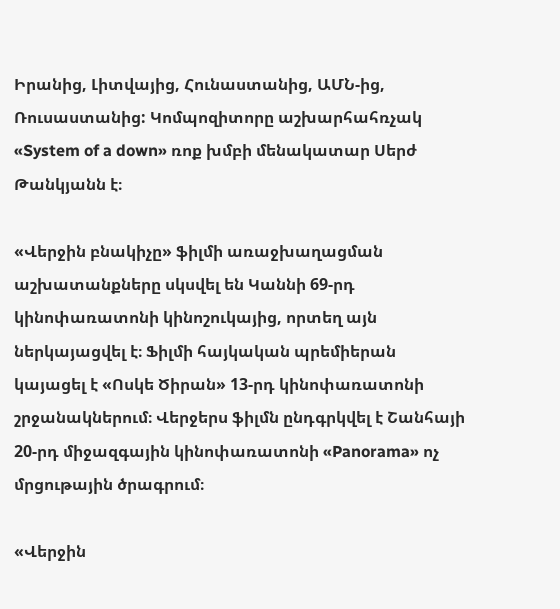Իրանից, Լիտվայից, Հունաստանից, ԱՄՆ-ից, Ռուսաստանից: Կոմպոզիտորը աշխարհահռչակ «System of a down» ռոք խմբի մենակատար Սերժ Թանկյանն է։

«Վերջին բնակիչը» ֆիլմի առաջխաղացման աշխատանքները սկսվել են Կաննի 69-րդ կինոփառատոնի կինոշուկայից, որտեղ այն ներկայացվել է։ Ֆիլմի հայկական պրեմիերան կայացել է «Ոսկե Ծիրան» 13-րդ կինոփառատոնի շրջանակներում։ Վերջերս ֆիլմն ընդգրկվել է Շանհայի 20-րդ միջազգային կինոփառատոնի «Panorama» ոչ մրցութային ծրագրում։

«Վերջին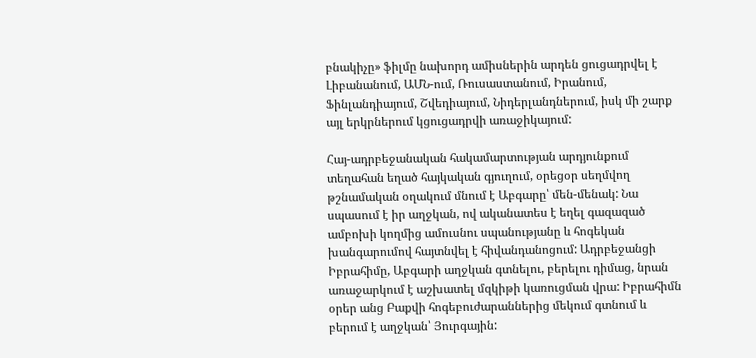բնակիչը» ֆիլմը նախորդ ամիսներին արդեն ցուցադրվել է Լիբանանում, ԱՄՆ-ում, Ռուսաստանում, Իրանում, Ֆինլանդիայում, Շվեդիայում, Նիդերլանդներում, իսկ մի շարք այլ երկրներում կցուցադրվի առաջիկայում:

Հայ-ադրբեջանական հակամարտության արդյունքում տեղահան եղած հայկական գյուղում, օրեցօր սեղմվող թշնամական օղակում մնում է Աբգարը՝ մեն-մենակ: Նա սպասում է իր աղջկան, ով ականատես է եղել գազազած ամբոխի կողմից ամուսնու սպանությանը և հոգեկան խանգարումով հայտնվել է հիվանդանոցում: Ադրբեջանցի Իբրահիմը, Աբգարի աղջկան գտնելու, բերելու դիմաց, նրան առաջարկում է աշխատել մզկիթի կառուցման վրա: Իբրահիմն օրեր անց Բաքվի հոգեբուժարաններից մեկում գտնում և բերում է աղջկան՝ Յուրգային: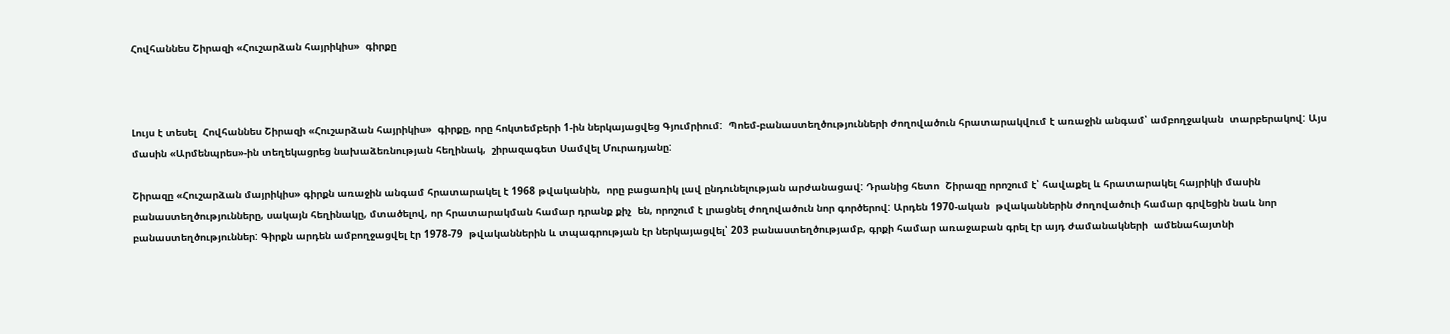Հովհաննես Շիրազի «Հուշարձան հայրիկիս»  գիրքը



Լույս է տեսել  Հովհաննես Շիրազի «Հուշարձան հայրիկիս»  գիրքը, որը հոկտեմբերի 1-ին ներկայացվեց Գյումրիում:  Պոեմ-բանաստեղծությունների ժողովածուն հրատարակվում է առաջին անգամ՝ ամբողջական  տարբերակով: Այս մասին «Արմենպրես»-ին տեղեկացրեց նախաձեռնության հեղինակ,  շիրազագետ Սամվել Մուրադյանը:

Շիրազը «Հուշարձան մայրիկիս» գիրքն առաջին անգամ հրատարակել է 1968 թվականին,  որը բացառիկ լավ ընդունելության արժանացավ: Դրանից հետո  Շիրազը որոշում է՝ հավաքել և հրատարակել հայրիկի մասին բանաստեղծությունները, սակայն հեղինակը, մտածելով, որ հրատարակման համար դրանք քիչ  են, որոշում է լրացնել ժողովածուն նոր գործերով: Արդեն 1970-ական  թվականներին ժողովածուի համար գրվեցին նաև նոր բանաստեղծություններ: Գիրքն արդեն ամբողջացվել էր 1978-79  թվականներին և տպագրության էր ներկայացվել՝ 203 բանաստեղծությամբ, գրքի համար առաջաբան գրել էր այդ ժամանակների  ամենահայտնի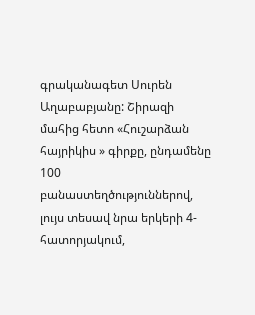գրականագետ Սուրեն Աղաբաբյանը: Շիրազի մահից հետո «Հուշարձան հայրիկիս » գիրքը, ընդամենը 100 բանաստեղծություններով, լույս տեսավ նրա երկերի 4-հատորյակում,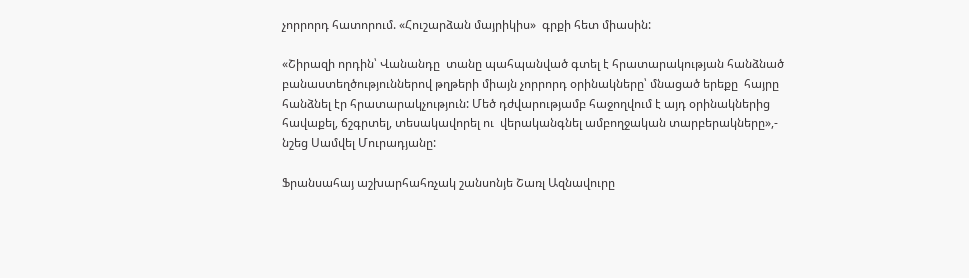չորրորդ հատորում. «Հուշարձան մայրիկիս»  գրքի հետ միասին:

«Շիրազի որդին՝ Վանանդը  տանը պահպանված գտել է հրատարակության հանձնած բանաստեղծություններով թղթերի միայն չորրորդ օրինակները՝ մնացած երեքը  հայրը հանձնել էր հրատարակչություն: Մեծ դժվարությամբ հաջողվում է այդ օրինակներից հավաքել, ճշգրտել, տեսակավորել ու  վերականգնել ամբողջական տարբերակները»,- նշեց Սամվել Մուրադյանը:

Ֆրանսահայ աշխարհահռչակ շանսոնյե Շառլ Ազնավուրը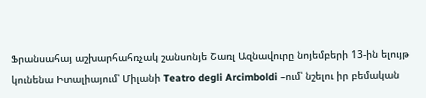Ֆրանսահայ աշխարհահռչակ շանսոնյե Շառլ Ազնավուրը նոյեմբերի 13-ին ելույթ կունենա Իտալիայում՝ Միլանի Teatro degli Arcimboldi –ում՝ նշելու իր բեմական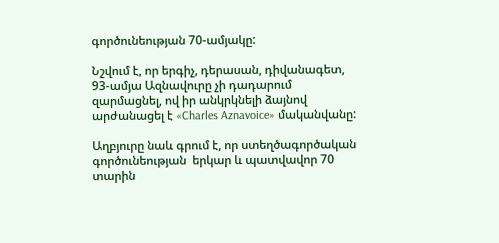գործունեության 70-ամյակը:

Նշվում է, որ երգիչ, դերասան, դիվանագետ, 93-ամյա Ազնավուրը չի դադարում զարմացնել, ով իր անկրկնելի ձայնով արժանացել է «Charles Aznavoice» մականվանը:

Աղբյուրը նաև գրում է, որ ստեղծագործական գործունեության  երկար և պատվավոր 70 տարին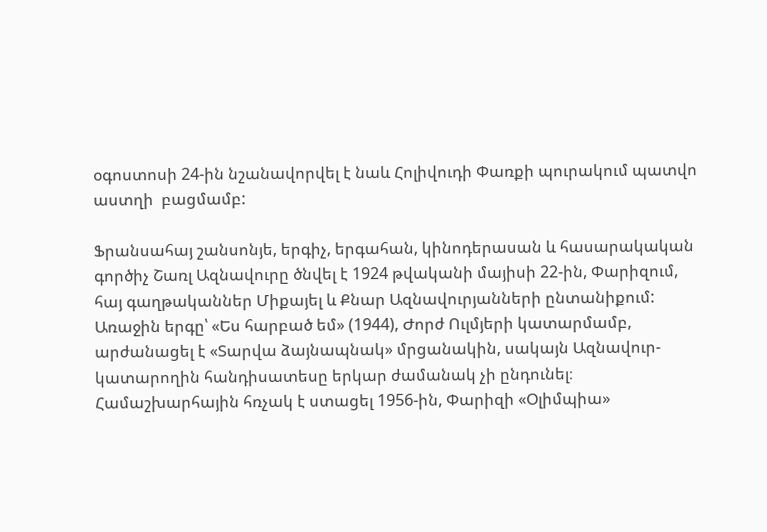օգոստոսի 24-ին նշանավորվել է նաև Հոլիվուդի Փառքի պուրակում պատվո աստղի  բացմամբ:

Ֆրանսահայ շանսոնյե, երգիչ, երգահան, կինոդերասան և հասարակական գործիչ Շառլ Ազնավուրը ծնվել է 1924 թվականի մայիսի 22-ին, Փարիզում, հայ գաղթականներ Միքայել և Քնար Ազնավուրյանների ընտանիքում: Առաջին երգը՝ «Ես հարբած եմ» (1944), Ժորժ Ուլմյերի կատարմամբ, արժանացել է «Տարվա ձայնապնակ» մրցանակին, սակայն Ազնավուր-կատարողին հանդիսատեսը երկար ժամանակ չի ընդունել։ Համաշխարհային հռչակ է ստացել 1956-ին, Փարիզի «Օլիմպիա»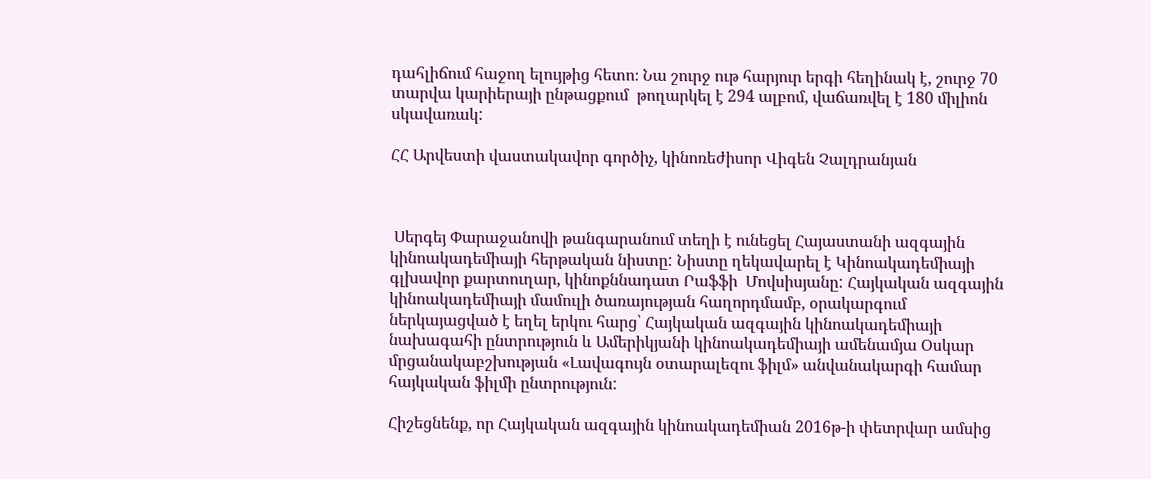դահլիճում հաջող ելույթից հետո։ Նա շուրջ ութ հարյուր երգի հեղինակ է, շուրջ 70 տարվա կարիերայի ընթացքում  թողարկել է 294 ալբոմ, վաճառվել է 180 միլիոն սկավառակ:

ՀՀ Արվեստի վաստակավոր գործիչ, կինոռեժիսոր Վիգեն Չալդրանյան



 Սերգեյ Փարաջանովի թանգարանում տեղի է ունեցել Հայաստանի ազգային կինոակադեմիայի հերթական նիստը: Նիստը ղեկավարել է Կինոակադեմիայի գլխավոր քարտուղար, կինոքննադատ Րաֆֆի  Մովսիսյանը: Հայկական ազգային կինոակադեմիայի մամուլի ծառայության հաղորդմամբ, օրակարգում ներկայացված է եղել երկու հարց՝ Հայկական ազգային կինոակադեմիայի նախագահի ընտրություն և Ամերիկյանի կինոակադեմիայի ամենամյա Օսկար մրցանակաբշխության «Լավագույն օտարալեզու ֆիլմ» անվանակարգի համար հայկական ֆիլմի ընտրություն:

Հիշեցնենք, որ Հայկական ազգային կինոակադեմիան 2016թ-ի փետրվար ամսից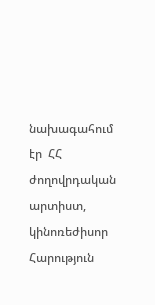նախագահում էր  ՀՀ ժողովրդական արտիստ, կինոռեժիսոր Հարություն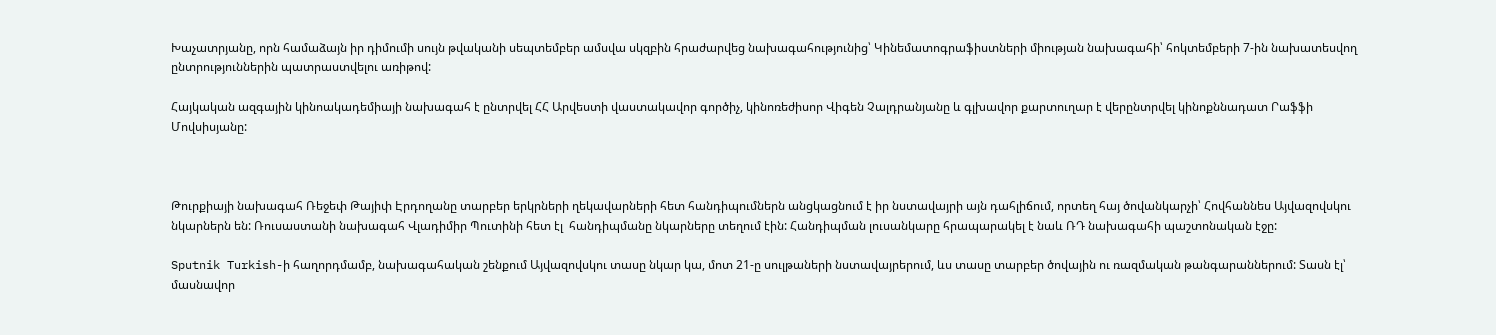Խաչատրյանը, որն համաձայն իր դիմումի սույն թվականի սեպտեմբեր ամսվա սկզբին հրաժարվեց նախագահությունից՝ Կինեմատոգրաֆիստների միության նախագահի՝ հոկտեմբերի 7-ին նախատեսվող ընտրություններին պատրաստվելու առիթով:

Հայկական ազգային կինոակադեմիայի նախագահ է ընտրվել ՀՀ Արվեստի վաստակավոր գործիչ, կինոռեժիսոր Վիգեն Չալդրանյանը և գլխավոր քարտուղար է վերընտրվել կինոքննադատ Րաֆֆի Մովսիսյանը:



Թուրքիայի նախագահ Ռեջեփ Թայիփ Էրդողանը տարբեր երկրների ղեկավարների հետ հանդիպումներն անցկացնում է իր նստավայրի այն դահլիճում, որտեղ հայ ծովանկարչի՝ Հովհաննես Այվազովսկու նկարներն են: Ռուսաստանի նախագահ Վլադիմիր Պուտինի հետ էլ  հանդիպմանը նկարները տեղում էին: Հանդիպման լուսանկարը հրապարակել է նաև ՌԴ նախագահի պաշտոնական էջը:

Sputnik Turkish-ի հաղորդմամբ, նախագահական շենքում Այվազովսկու տասը նկար կա, մոտ 21-ը սուլթաների նստավայրերում, ևս տասը տարբեր ծովային ու ռազմական թանգարաններում: Տասն էլ՝ մասնավոր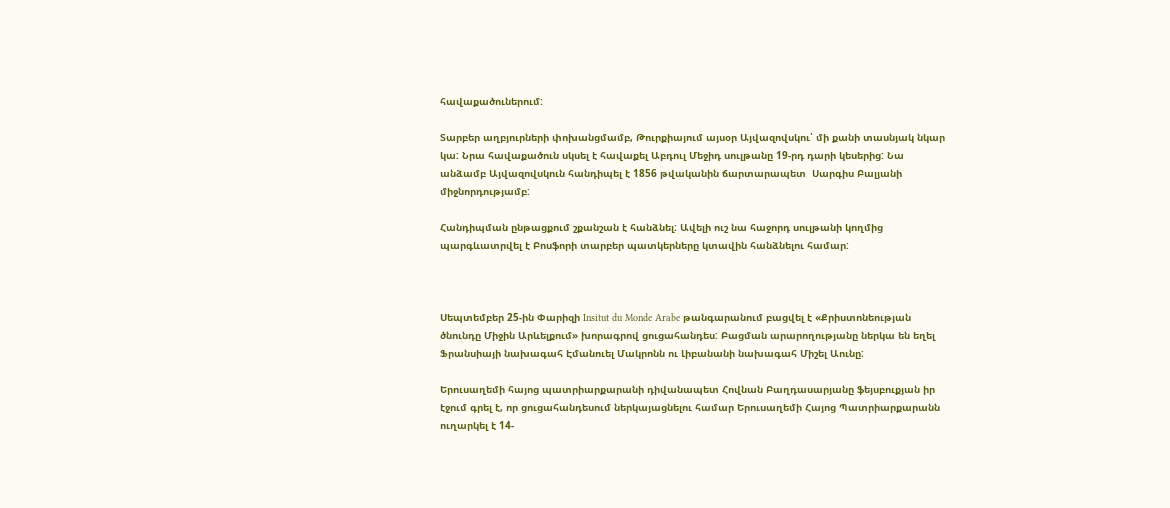հավաքածուներում:

Տարբեր աղբյուրների փոխանցմամբ, Թուրքիայում այսօր Այվազովսկու՝ մի քանի տասնյակ նկար կա: Նրա հավաքածուն սկսել է հավաքել Աբդուլ Մեջիդ սուլթանը 19-րդ դարի կեսերից: Նա անձամբ Այվազովսկուն հանդիպել է 1856 թվականին ճարտարապետ  Սարգիս Բալյանի միջնորդությամբ:

Հանդիպման ընթացքում շքանշան է հանձնել: Ավելի ուշ նա հաջորդ սուլթանի կողմից պարգևատրվել է Բոսֆորի տարբեր պատկերները կտավին հանձնելու համար:



Սեպտեմբեր 25-ին Փարիզի Insitut du Monde Arabe թանգարանում բացվել է «Քրիստոնեության ծնունդը Միջին Արևելքում» խորագրով ցուցահանդես: Բացման արարողությանը ներկա են եղել Ֆրանսիայի նախագահ Էմանուել Մակրոնն ու Լիբանանի նախագահ Միշել Աունը:

Երուսաղեմի հայոց պատրիարքարանի դիվանապետ Հովնան Բաղդասարյանը ֆեյսբուքյան իր էջում գրել է, որ ցուցահանդեսում ներկայացնելու համար Երուսաղեմի Հայոց Պատրիարքարանն ուղարկել է 14-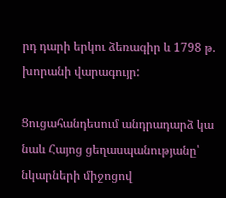րդ դարի երկու ձեռագիր և 1798 թ. խորանի վարագույր:

Ցուցահանդեսում անդրադարձ կա նաև Հայոց ցեղասպանությանը՝ նկարների միջոցով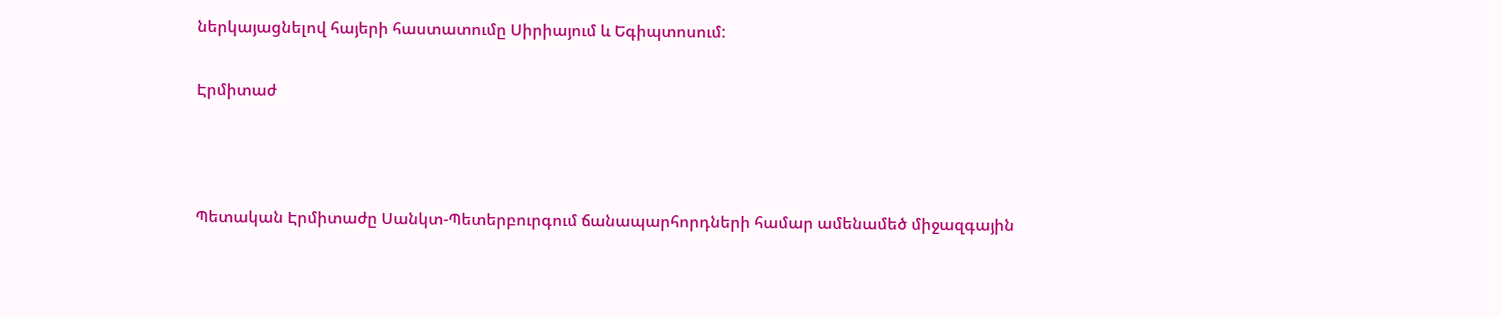ներկայացնելով հայերի հաստատումը Սիրիայում և Եգիպտոսում:

Էրմիտաժ



Պետական Էրմիտաժը Սանկտ-Պետերբուրգում ճանապարհորդների համար ամենամեծ միջազգային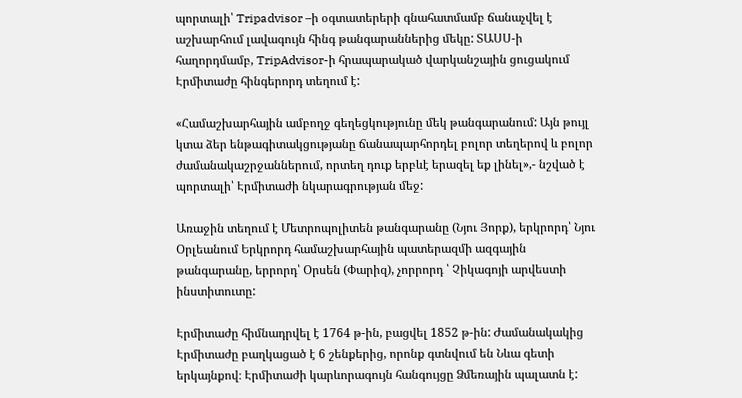պորտալի՝ Tripadvisor –ի օգտատերերի գնահատմամբ ճանաչվել է աշխարհում լավագույն հինգ թանգարաններից մեկը: ՏԱՍՍ-ի հաղորդմամբ, TripAdvisor-ի հրապարակած վարկանշային ցուցակում Էրմիտաժը հինգերորդ տեղում է:

«Համաշխարհային ամբողջ գեղեցկությունը մեկ թանգարանում: Այն թույլ կտա ձեր ենթագիտակցությանը ճանապարհորդել բոլոր տեղերով և բոլոր ժամանակաշրջաններում, որտեղ դուք երբևէ երազել եք լինել»,- նշված է պորտալի՝ Էրմիտաժի նկարագրության մեջ:

Առաջին տեղում է Մետրոպոլիտեն թանգարանը (Նյու Յորք), երկրորդ՝ Նյու Օրլեանում Երկրորդ համաշխարհային պատերազմի ազգային թանգարանը, երրորդ՝ Օրսեն (Փարիզ), չորրորդ ՝ Չիկագոյի արվեստի ինստիտուտը:

Էրմիտաժը հիմնադրվել է 1764 թ-ին, բացվել 1852 թ-ին: Ժամանակակից Էրմիտաժը բաղկացած է 6 շենքերից, որոնք գտնվում են Նևա գետի երկայնքով։ Էրմիտաժի կարևորագույն հանգույցը Ձմեռային պալատն է: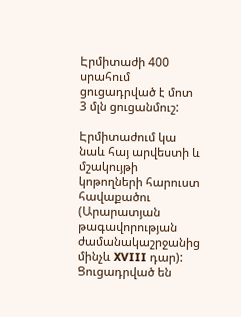Էրմիտաժի 400 սրահում ցուցադրված է մոտ 3 մլն ցուցանմուշ:

Էրմիտաժում կա նաև հայ արվեստի և մշակույթի կոթողների հարուստ հավաքածու (Արարատյան թագավորության ժամանակաշրջանից մինչև XVIII դար): Ցուցադրված են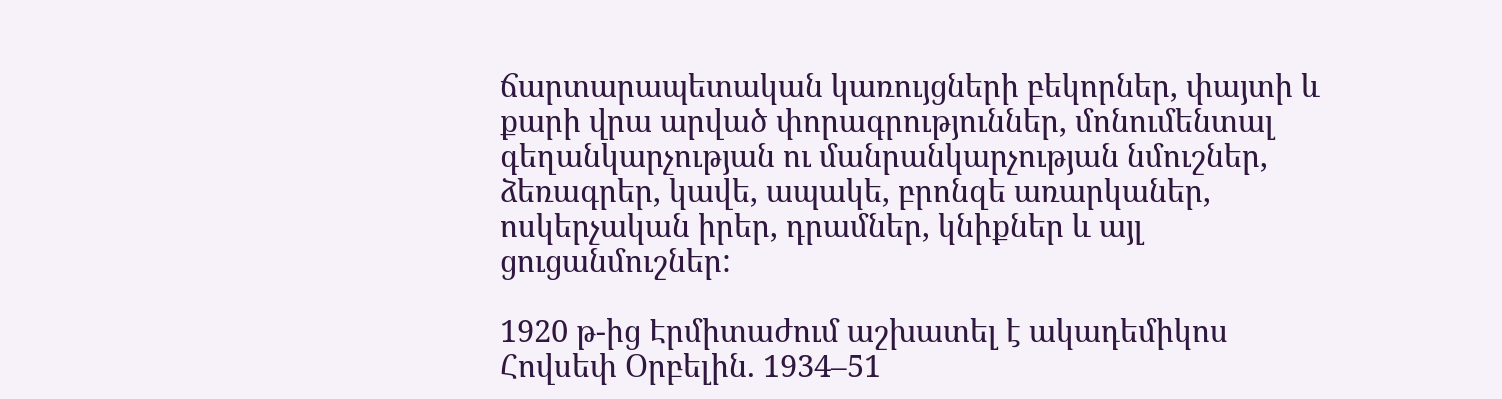ճարտարապետական կառույցների բեկորներ, փայտի և քարի վրա արված փորագրություններ, մոնումենտալ գեղանկարչության ու մանրանկարչության նմուշներ, ձեռագրեր, կավե, ապակե, բրոնզե առարկաներ, ոսկերչական իրեր, դրամներ, կնիքներ և այլ ցուցանմուշներ:

1920 թ-ից Էրմիտաժում աշխատել է ակադեմիկոս Հովսեփ Օրբելին. 1934–51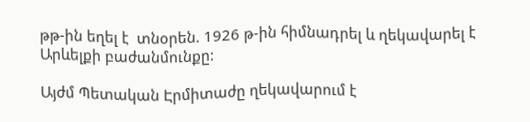թթ-ին եղել է  տնօրեն. 1926 թ-ին հիմնադրել և ղեկավարել է Արևելքի բաժանմունքը:

Այժմ Պետական Էրմիտաժը ղեկավարում է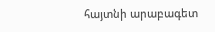հայտնի արաբագետ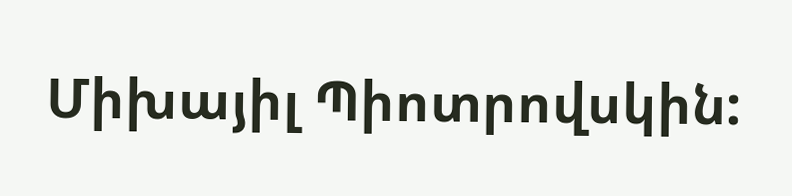Միխայիլ Պիոտրովսկին: